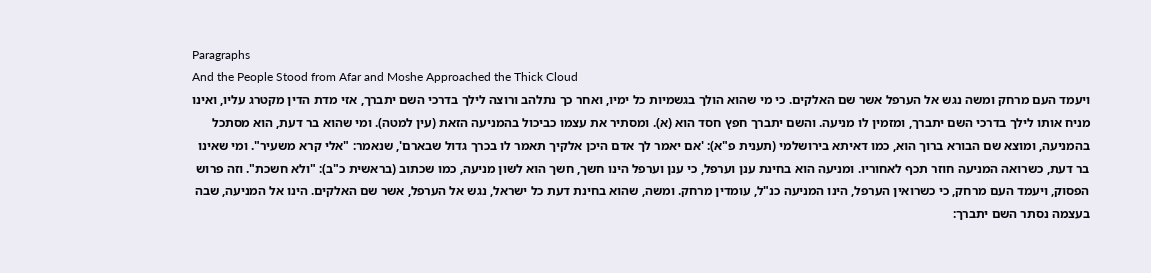Paragraphs
And the People Stood from Afar and Moshe Approached the Thick Cloud
ויעמד העם מרחק ומשה נגש אל הערפל אשר שם האלקים. כי מי שהוא הולך בגשמיות כל ימיו, ואחר כך נתלהב ורוצה לילך בדרכי השם יתברך, אזי מדת הדין מקטרג עליו, ואינו מניח אותו לילך בדרכי השם יתברך, ומזמין לו מניעה. והשם יתברך חפץ חסד הוא (א). ומסתיר את עצמו כביכול בהמניעה הזאת (עין למטה). ומי שהוא בר דעת, הוא מסתכל בהמניעה, ומוצא שם הבורא ברוך הוא, כמו דאיתא בירושלמי (תענית פ"א): 'אם יאמר לך אדם היכן אלקיך תאמר לו בכרך גדול שבארם', שנאמר: "אלי קרא משעיר". ומי שאינו בר דעת, כשרואה המניעה חוזר תכף לאחוריו. ומניעה הוא בחינת ענן וערפל, כי ענן וערפל הינו חשך, חשך הוא לשון מניעה, כמו שכתוב (בראשית כ"ב): "ולא חשכת". וזה פרוש הפסוק, ויעמד העם מרחק, כי כשרואין הערפל, הינו המניעה כנ"ל, עומדין מרחק. ומשה, שהוא בחינת דעת כל ישראל, נגש אל הערפל, אשר שם האלקים. הינו אל המניעה, שבה בעצמה נסתר השם יתברך: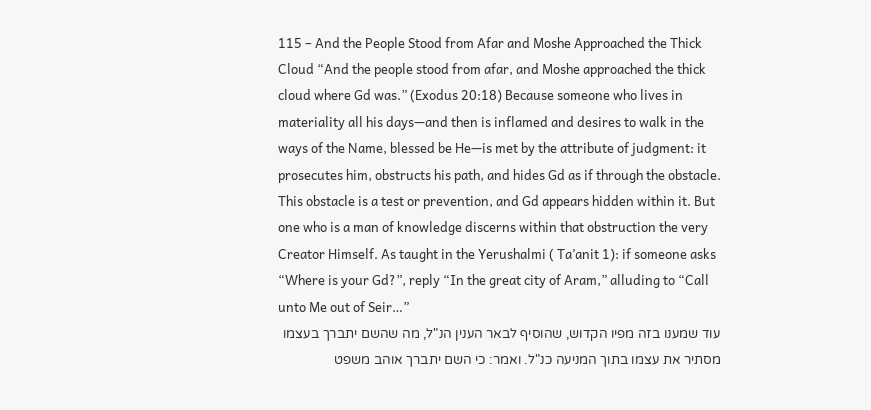115 – And the People Stood from Afar and Moshe Approached the Thick Cloud “And the people stood from afar, and Moshe approached the thick cloud where Gd was.” (Exodus 20:18) Because someone who lives in materiality all his days—and then is inflamed and desires to walk in the ways of the Name, blessed be He—is met by the attribute of judgment: it prosecutes him, obstructs his path, and hides Gd as if through the obstacle. This obstacle is a test or prevention, and Gd appears hidden within it. But one who is a man of knowledge discerns within that obstruction the very Creator Himself. As taught in the Yerushalmi ( Ta’anit 1): if someone asks “Where is your Gd?”, reply “In the great city of Aram,” alluding to “Call unto Me out of Seir…”
עוד שמענו בזה מפיו הקדוש, שהוסיף לבאר הענין הנ"ל, מה שהשם יתברך בעצמו מסתיר את עצמו בתוך המניעה כנ"ל. ואמר: כי השם יתברך אוהב משפט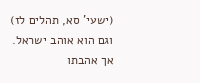(ישעי' סא, תהלים לז) וגם הוא אוהב ישראל. אך אהבתו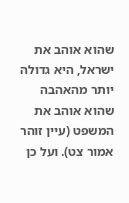שהוא אוהב את ישראל, היא גדולה יותר מהאהבה שהוא אוהב את המשפט (עיין זוהר אמור צט). ועל כן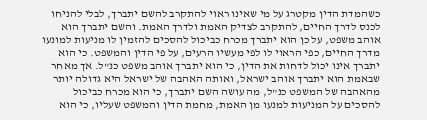כשהמדת הדין מקטרג על מי שאינו ראוי להתקרב להשם יתברך, לבלי להניחו לכנס לדרך החיים, להתקרב לצדיק האמת ולדרך האמת. והשם יתברך הוא אוהב משפט, על כן הוא יתברך מכרח כביכול להסכים להזמין לו מניעות למונעו מדרך החיים, כפי הראוי לו לפי מעשיו הרעים, על פי הדין והמשפט. כי הוא יתברך אינו יכול לדחות את הדין, כי הוא יתברך אוהב משפט כנ"ל. אך מאחר שבאמת הוא יתברך אוהב ישראל, ואותה האהבה של ישראל היא גדולה יותר מהאהבה של המשפט כנ"ל, מה עושה השם יתברך, כי הוא מכרח כביכול להסכים על המניעות למנעו מן האמת, מחמת הדין והמשפט שעליו, כי הוא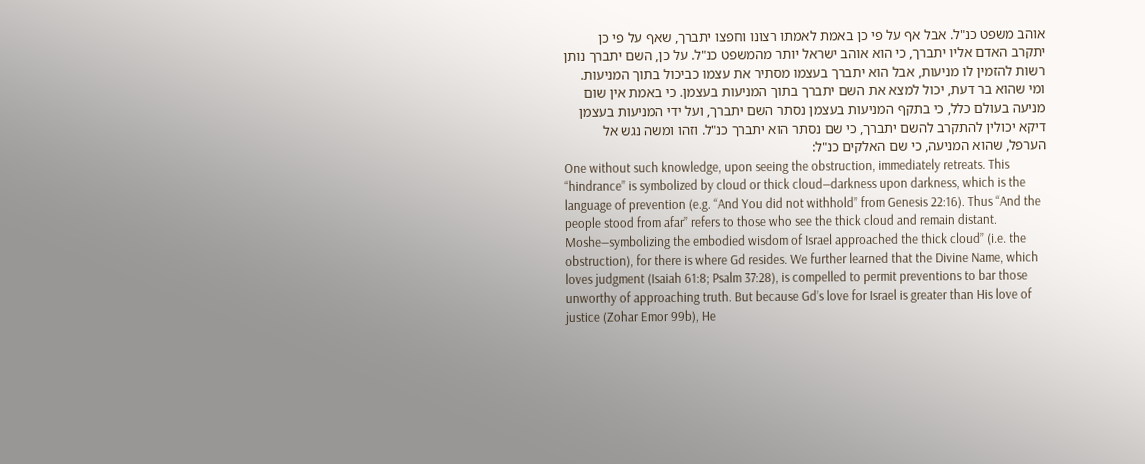אוהב משפט כנ"ל. אבל אף על פי כן באמת לאמתו רצונו וחפצו יתברך, שאף על פי כן יתקרב האדם אליו יתברך, כי הוא אוהב ישראל יותר מהמשפט כנ"ל. על כן, השם יתברך נותן רשות להזמין לו מניעות, אבל הוא יתברך בעצמו מסתיר את עצמו כביכול בתוך המניעות. ומי שהוא בר דעת, יכול למצא את השם יתברך בתוך המניעות בעצמן. כי באמת אין שום מניעה בעולם כלל, כי בתקף המניעות בעצמן נסתר השם יתברך, ועל ידי המניעות בעצמן דיקא יכולין להתקרב להשם יתברך, כי שם נסתר הוא יתברך כנ"ל. וזהו ומשה נגש אל הערפל, שהוא המניעה, כי שם האלקים כנ"ל:
One without such knowledge, upon seeing the obstruction, immediately retreats. This “hindrance” is symbolized by cloud or thick cloud—darkness upon darkness, which is the language of prevention (e.g. “And You did not withhold” from Genesis 22:16). Thus “And the people stood from afar” refers to those who see the thick cloud and remain distant. Moshe—symbolizing the embodied wisdom of Israel approached the thick cloud” (i.e. the obstruction), for there is where Gd resides. We further learned that the Divine Name, which loves judgment (Isaiah 61:8; Psalm 37:28), is compelled to permit preventions to bar those unworthy of approaching truth. But because Gd’s love for Israel is greater than His love of justice (Zohar Emor 99b), He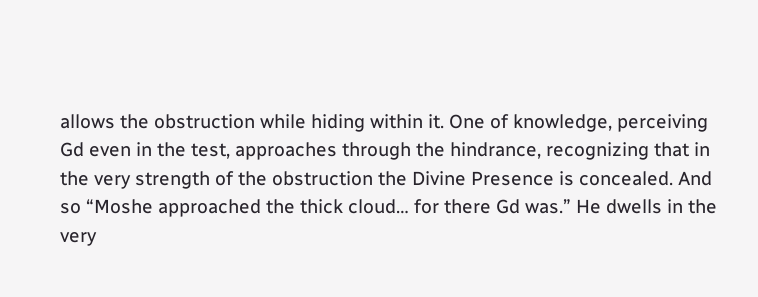allows the obstruction while hiding within it. One of knowledge, perceiving Gd even in the test, approaches through the hindrance, recognizing that in the very strength of the obstruction the Divine Presence is concealed. And so “Moshe approached the thick cloud… for there Gd was.” He dwells in the very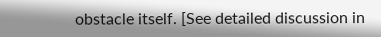obstacle itself. [See detailed discussion in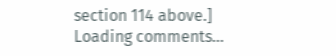section 114 above.]
Loading comments…